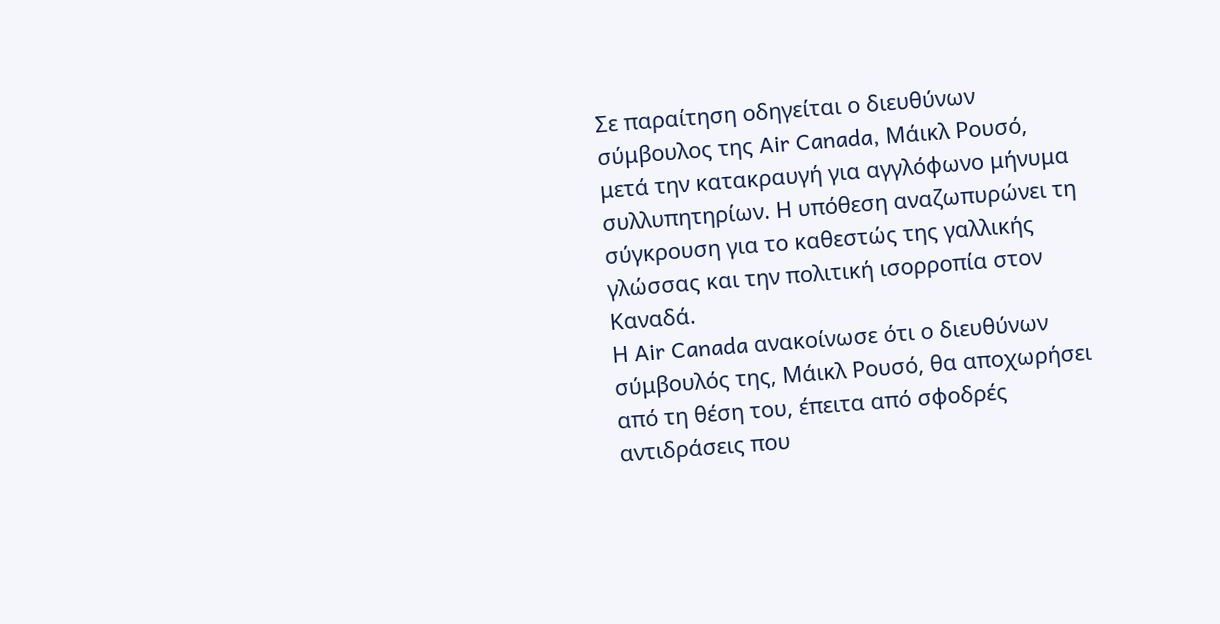Σε παραίτηση οδηγείται ο διευθύνων σύμβουλος της Air Canada, Μάικλ Ρουσό, μετά την κατακραυγή για αγγλόφωνο μήνυμα συλλυπητηρίων. Η υπόθεση αναζωπυρώνει τη σύγκρουση για το καθεστώς της γαλλικής γλώσσας και την πολιτική ισορροπία στον Καναδά.
Η Air Canada ανακοίνωσε ότι ο διευθύνων σύμβουλός της, Μάικλ Ρουσό, θα αποχωρήσει από τη θέση του, έπειτα από σφοδρές αντιδράσεις που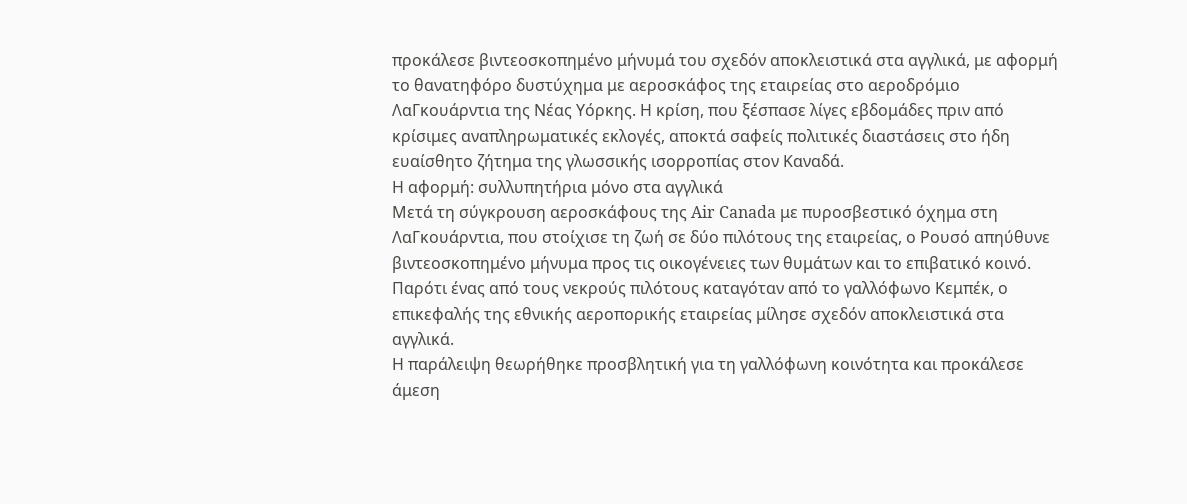προκάλεσε βιντεοσκοπημένο μήνυμά του σχεδόν αποκλειστικά στα αγγλικά, με αφορμή το θανατηφόρο δυστύχημα με αεροσκάφος της εταιρείας στο αεροδρόμιο ΛαΓκουάρντια της Νέας Υόρκης. Η κρίση, που ξέσπασε λίγες εβδομάδες πριν από κρίσιμες αναπληρωματικές εκλογές, αποκτά σαφείς πολιτικές διαστάσεις στο ήδη ευαίσθητο ζήτημα της γλωσσικής ισορροπίας στον Καναδά.
Η αφορμή: συλλυπητήρια μόνο στα αγγλικά
Μετά τη σύγκρουση αεροσκάφους της Air Canada με πυροσβεστικό όχημα στη ΛαΓκουάρντια, που στοίχισε τη ζωή σε δύο πιλότους της εταιρείας, ο Ρουσό απηύθυνε βιντεοσκοπημένο μήνυμα προς τις οικογένειες των θυμάτων και το επιβατικό κοινό. Παρότι ένας από τους νεκρούς πιλότους καταγόταν από το γαλλόφωνο Κεμπέκ, ο επικεφαλής της εθνικής αεροπορικής εταιρείας μίλησε σχεδόν αποκλειστικά στα αγγλικά.
Η παράλειψη θεωρήθηκε προσβλητική για τη γαλλόφωνη κοινότητα και προκάλεσε άμεση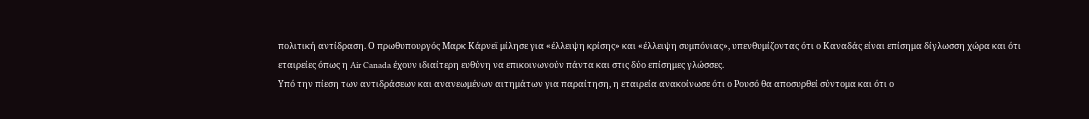πολιτική αντίδραση. Ο πρωθυπουργός Μαρκ Κάρνεϊ μίλησε για «έλλειψη κρίσης» και «έλλειψη συμπόνιας», υπενθυμίζοντας ότι ο Καναδάς είναι επίσημα δίγλωσση χώρα και ότι εταιρείες όπως η Air Canada έχουν ιδιαίτερη ευθύνη να επικοινωνούν πάντα και στις δύο επίσημες γλώσσες.
Υπό την πίεση των αντιδράσεων και ανανεωμένων αιτημάτων για παραίτηση, η εταιρεία ανακοίνωσε ότι ο Ρουσό θα αποσυρθεί σύντομα και ότι ο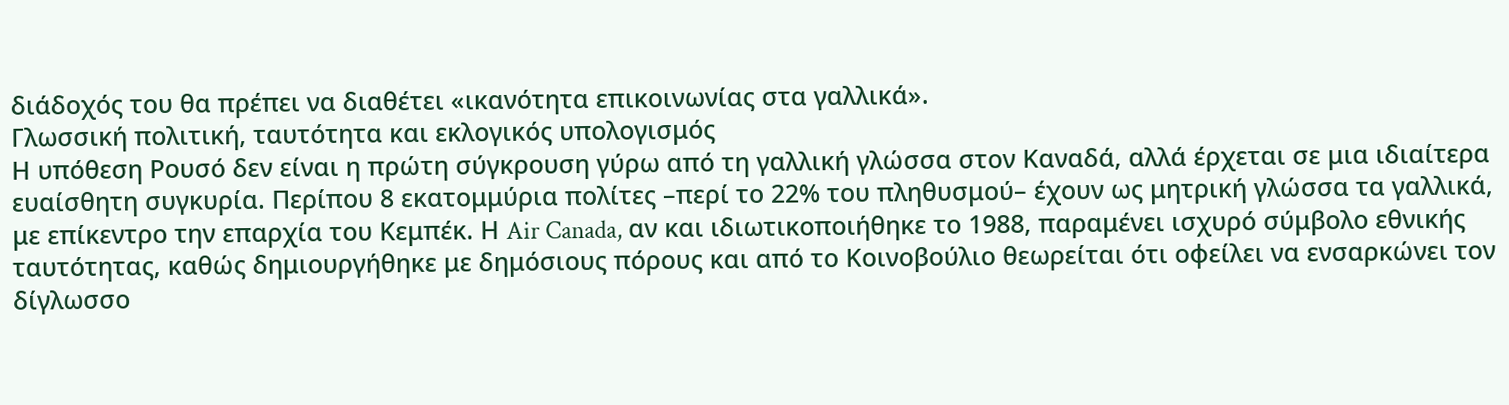διάδοχός του θα πρέπει να διαθέτει «ικανότητα επικοινωνίας στα γαλλικά».
Γλωσσική πολιτική, ταυτότητα και εκλογικός υπολογισμός
Η υπόθεση Ρουσό δεν είναι η πρώτη σύγκρουση γύρω από τη γαλλική γλώσσα στον Καναδά, αλλά έρχεται σε μια ιδιαίτερα ευαίσθητη συγκυρία. Περίπου 8 εκατομμύρια πολίτες –περί το 22% του πληθυσμού– έχουν ως μητρική γλώσσα τα γαλλικά, με επίκεντρο την επαρχία του Κεμπέκ. Η Air Canada, αν και ιδιωτικοποιήθηκε το 1988, παραμένει ισχυρό σύμβολο εθνικής ταυτότητας, καθώς δημιουργήθηκε με δημόσιους πόρους και από το Κοινοβούλιο θεωρείται ότι οφείλει να ενσαρκώνει τον δίγλωσσο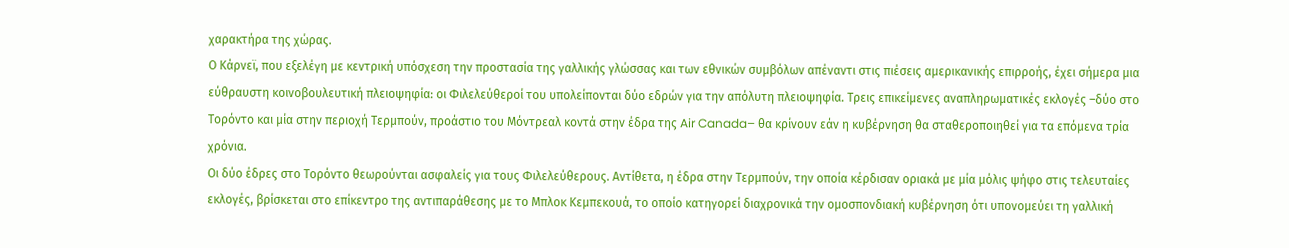χαρακτήρα της χώρας.
Ο Κάρνεϊ, που εξελέγη με κεντρική υπόσχεση την προστασία της γαλλικής γλώσσας και των εθνικών συμβόλων απέναντι στις πιέσεις αμερικανικής επιρροής, έχει σήμερα μια εύθραυστη κοινοβουλευτική πλειοψηφία: οι Φιλελεύθεροί του υπολείπονται δύο εδρών για την απόλυτη πλειοψηφία. Τρεις επικείμενες αναπληρωματικές εκλογές –δύο στο Τορόντο και μία στην περιοχή Τερμπούν, προάστιο του Μόντρεαλ κοντά στην έδρα της Air Canada– θα κρίνουν εάν η κυβέρνηση θα σταθεροποιηθεί για τα επόμενα τρία χρόνια.
Οι δύο έδρες στο Τορόντο θεωρούνται ασφαλείς για τους Φιλελεύθερους. Αντίθετα, η έδρα στην Τερμπούν, την οποία κέρδισαν οριακά με μία μόλις ψήφο στις τελευταίες εκλογές, βρίσκεται στο επίκεντρο της αντιπαράθεσης με το Μπλοκ Κεμπεκουά, το οποίο κατηγορεί διαχρονικά την ομοσπονδιακή κυβέρνηση ότι υπονομεύει τη γαλλική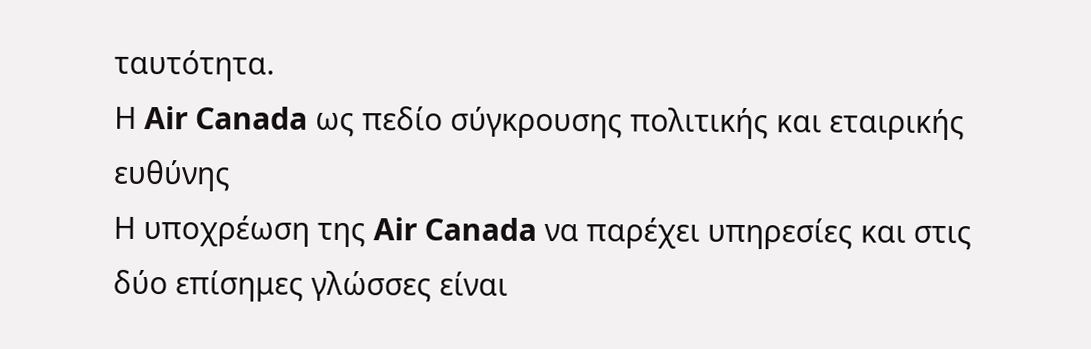ταυτότητα.
Η Air Canada ως πεδίο σύγκρουσης πολιτικής και εταιρικής ευθύνης
Η υποχρέωση της Air Canada να παρέχει υπηρεσίες και στις δύο επίσημες γλώσσες είναι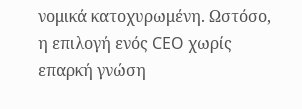νομικά κατοχυρωμένη. Ωστόσο, η επιλογή ενός CEO χωρίς επαρκή γνώση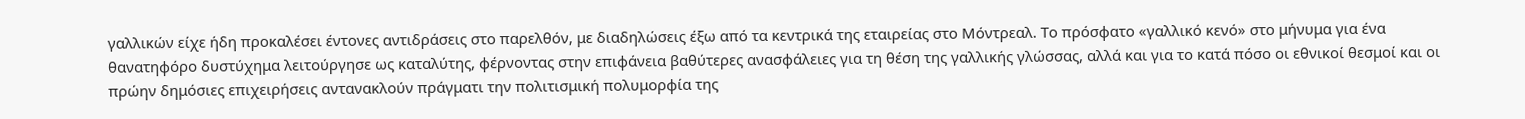γαλλικών είχε ήδη προκαλέσει έντονες αντιδράσεις στο παρελθόν, με διαδηλώσεις έξω από τα κεντρικά της εταιρείας στο Μόντρεαλ. Το πρόσφατο «γαλλικό κενό» στο μήνυμα για ένα θανατηφόρο δυστύχημα λειτούργησε ως καταλύτης, φέρνοντας στην επιφάνεια βαθύτερες ανασφάλειες για τη θέση της γαλλικής γλώσσας, αλλά και για το κατά πόσο οι εθνικοί θεσμοί και οι πρώην δημόσιες επιχειρήσεις αντανακλούν πράγματι την πολιτισμική πολυμορφία της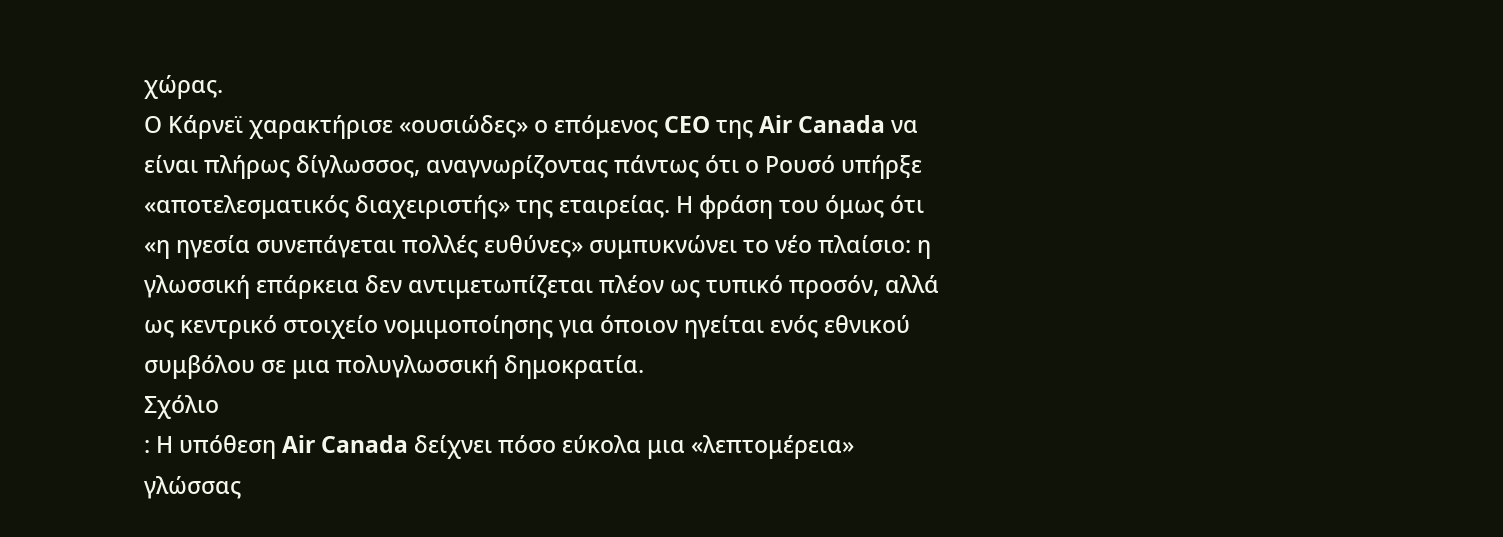χώρας.
Ο Κάρνεϊ χαρακτήρισε «ουσιώδες» ο επόμενος CEO της Air Canada να είναι πλήρως δίγλωσσος, αναγνωρίζοντας πάντως ότι ο Ρουσό υπήρξε «αποτελεσματικός διαχειριστής» της εταιρείας. Η φράση του όμως ότι «η ηγεσία συνεπάγεται πολλές ευθύνες» συμπυκνώνει το νέο πλαίσιο: η γλωσσική επάρκεια δεν αντιμετωπίζεται πλέον ως τυπικό προσόν, αλλά ως κεντρικό στοιχείο νομιμοποίησης για όποιον ηγείται ενός εθνικού συμβόλου σε μια πολυγλωσσική δημοκρατία.
Σχόλιο
: Η υπόθεση Air Canada δείχνει πόσο εύκολα μια «λεπτομέρεια» γλώσσας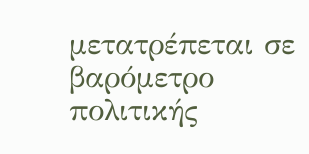μετατρέπεται σε βαρόμετρο πολιτικής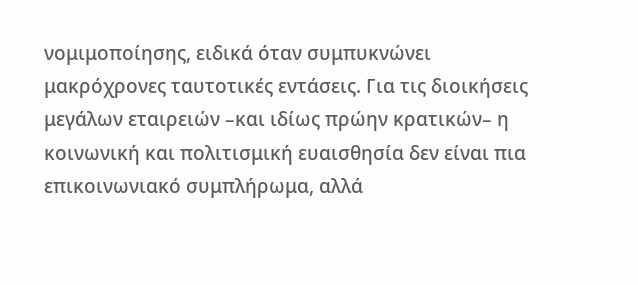νομιμοποίησης, ειδικά όταν συμπυκνώνει μακρόχρονες ταυτοτικές εντάσεις. Για τις διοικήσεις μεγάλων εταιρειών –και ιδίως πρώην κρατικών– η κοινωνική και πολιτισμική ευαισθησία δεν είναι πια επικοινωνιακό συμπλήρωμα, αλλά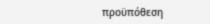προϋπόθεση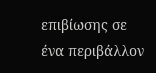επιβίωσης σε ένα περιβάλλον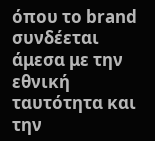όπου το brand συνδέεται άμεσα με την εθνική ταυτότητα και την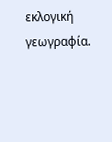εκλογική γεωγραφία.